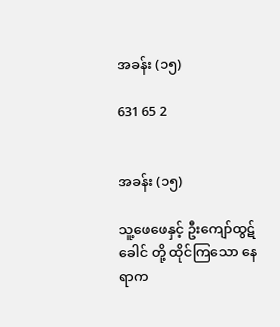အခန်း (၁၅)

631 65 2


အခန်း (၁၅)

သူ့ဖေဖေနှင့် ဦးကျော်ထွဋ်ခေါင် တို့ ထိုင်ကြသော နေရာက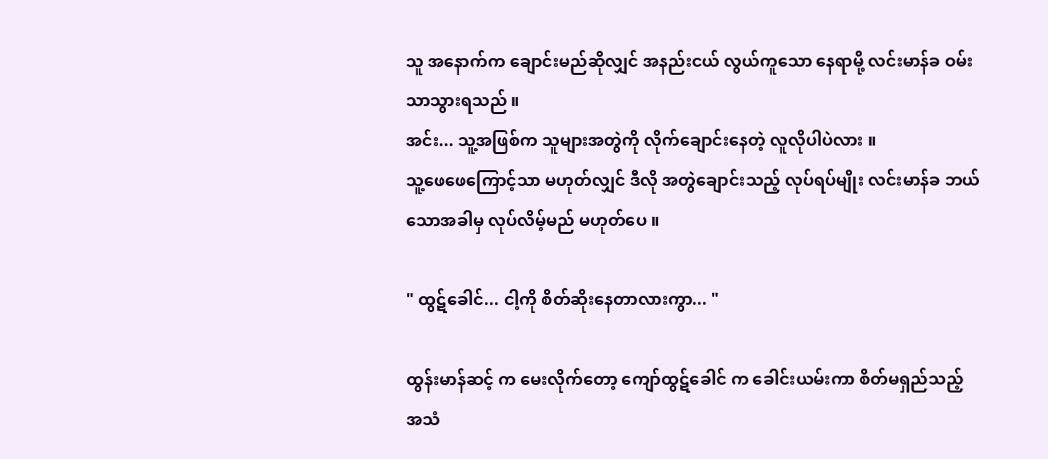သူ အနောက်က ချောင်းမည်ဆိုလျှင် အနည်းငယ် လွယ်ကူသော နေရာမို့ လင်းမာန်ခ ဝမ်းသာသွားရသည် ။
အင်း... သူ့အဖြစ်က သူများအတွဲကို လိုက်ချောင်းနေတဲ့ လူလိုပါပဲလား ။
သူ့ဖေဖေကြောင့်သာ မဟုတ်လျှင် ဒီလို အတွဲချောင်းသည့် လုပ်ရပ်မျိုး လင်းမာန်ခ ဘယ်သောအခါမှ လုပ်လိမ့်မည် မဟုတ်ပေ ။

" ထွဋ်ခေါင်... ငါ့ကို စိတ်ဆိုးနေတာလားကွာ... "

ထွန်းမာန်ဆင့် က မေးလိုက်တော့ ကျော်ထွဋ်ခေါင် က ခေါင်းယမ်းကာ စိတ်မရှည်သည့် အသံ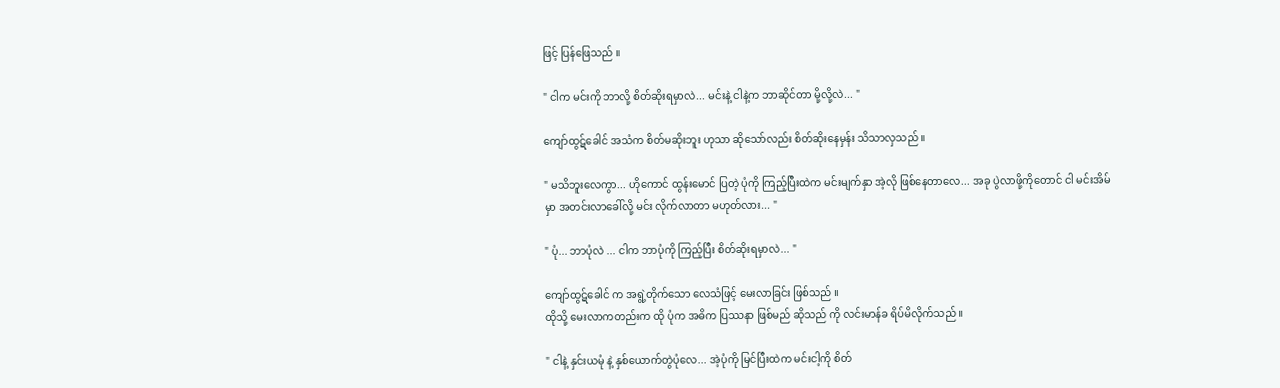ဖြင့် ပြန်ဖြေသည် ။

" ငါက မင်းကို ဘာလို့ စိတ်ဆိုးရမှာလဲ... မင်းနဲ့ ငါနဲ့က ဘာဆိုင်တာ မို့လို့လဲ... "

ကျော်ထွဋ်ခေါင် အသံက စိတ်မဆိုးဘူး ဟုသာ ဆိုသော်လည်း စိတ်ဆိုးနေမှန်း သိသာလှသည် ။

" မသိဘူးလေကွာ... ဟိုကောင် ထွန်းမောင် ပြတဲ့ ပုံကို ကြည့်ပြီးထဲက မင်းမျက်နှာ အဲ့လို ဖြစ်နေတာလေ... အခု ပွဲလာဖို့ကိုတောင် ငါ မင်းအိမ်မှာ အတင်းလာခေါ်လို့ မင်း လိုက်လာတာ မဟုတ်လား... "

" ပုံ... ဘာပုံလဲ ... ငါက ဘာပုံကို ကြည့်ပြီး စိတ်ဆိုးရမှာလဲ... "

ကျော်ထွဋ်ခေါင် က အရွဲ့တိုက်သော လေသံဖြင့် မေးလာခြင်း ဖြစ်သည် ။
ထိုသို့ မေးလာကတည်းက ထို ပုံက အဓိက ပြဿနာ ဖြစ်မည် ဆိုသည် ကို လင်းမာန်ခ ရိပ်မိလိုက်သည် ။

" ငါနဲ့ နှင်းယမုံ နဲ့ နှစ်ယောက်တွဲပုံလေ... အဲ့ပုံကို မြင်ပြီးထဲက မင်းငါ့ကို စိတ်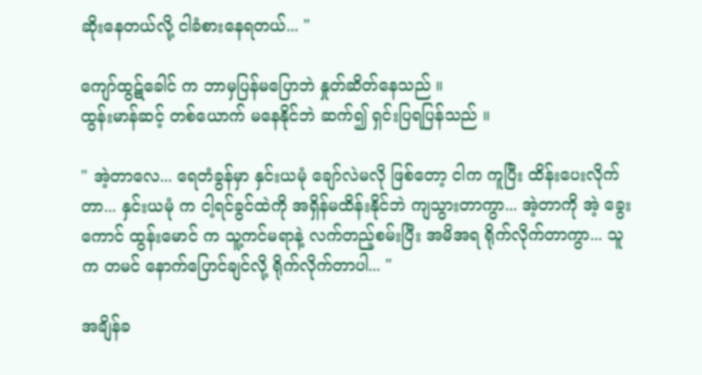ဆိုးနေတယ်လို့ ငါခံစားနေရတယ်... "

ကျော်ထွဋ်ခေါင် က ဘာမှပြန်မပြောဘဲ နှုတ်ဆိတ်နေသည် ။
ထွန်းမာန်ဆင့် တစ်ယောက် မနေနိုင်ဘဲ ဆက်၍ ရှင်းပြရပြန်သည် ။

" အဲ့တာလေ... ရေတံခွန်မှာ နှင်းယမုံ ချော်လဲမလို ဖြစ်တော့ ငါက ကူပြီး ထိန်းပေးလိုက်တာ... နှင်းယမုံ က ငါ့ရင်ခွင်ထဲကို အရှိန်မထိန်းနိုင်ဘဲ ကျသွားတာကွာ... အဲ့တာကို အဲ့ ခွေးကောင် ထွန်းမောင် က သူ့ကင်မရာနဲ့ လက်တည့်စမ်းပြီး အမိအရ ရိုက်လိုက်တာကွာ... သူက တမင် နောက်ပြောင်ချင်လို့ ရိုက်လိုက်တာပါ... "

အချိန်ခ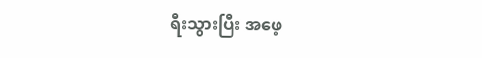ရီးသွားပြီး အဖေ့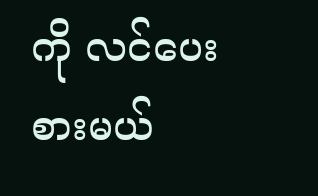ကို လင်ပေးစားမယ်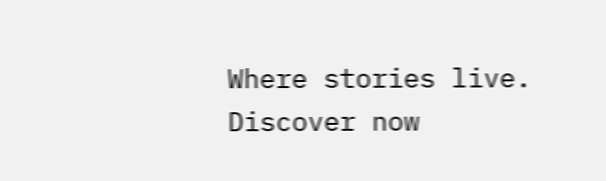Where stories live. Discover now